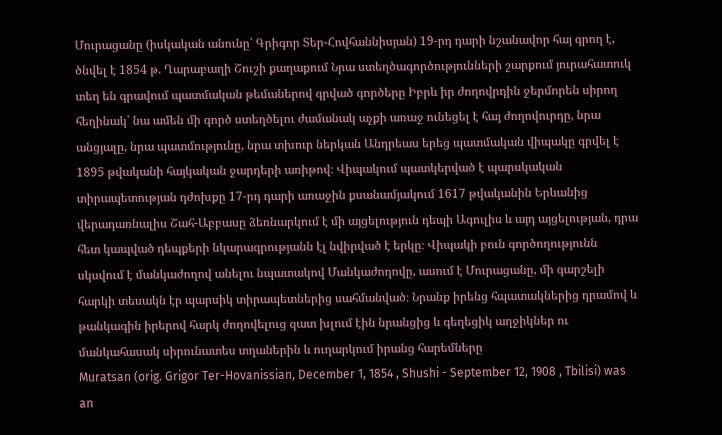Մուրացանը (իսկական անունը՝ Գրիգոր Տեր-Հովհաննիսյան) 19-րդ դարի նշանավոր հայ գրող է, ծնվել է 1854 թ. Ղարաբաղի Շուշի քաղաքում Նրա ստեղծագործությունների շարքում յուրահատուկ տեղ են գրավում պատմական թեմաներով գրված գործերը Իբրև իր ժողովրդին ջերմորեն սիրող հեղինակ՝ նա ամեն մի գործ ստեղծելու ժամանակ աչքի առաջ ունեցել է հայ ժողովուրդը, նրա անցյալը, նրա պատմությունը, նրա տխուր ներկան Անդրեաս երեց պատմական վիպակը գրվել է 1895 թվականի հայկական ջարդերի առիթով։ Վիպակում պատկերված է պարսկական տիրապետության դժոխքը 17-րդ դարի առաջին քսանամյակում 1617 թվականին Երևանից վերադառնալիս Շահ-Աբբասը ձեռնարկում է մի այցելություն դեպի Ագուլիս և այդ այցելության, դրա հետ կապված դեպքերի նկարագրությանն էլ նվիրված է երկը։ Վիպակի բուն գործողությունն սկսվում է մանկաժողով անելու նպատակով Մանկաժողովը, ասում է Մուրացանը, մի գարշելի հարկի տեսակն էր պարսիկ տիրապետներից սահմանված։ Նրանք իրենց հպատակներից դրամով և թանկագին իրերով հարկ ժողովելուց զատ խլում էին նրանցից և գեղեցիկ աղջիկներ ու մանկահասակ սիրունատես տղաներին և ուղարկում իրանց հարեմները
Muratsan (orig. Grigor Ter-Hovanissian, December 1, 1854 , Shushi - September 12, 1908 , Tbilisi) was an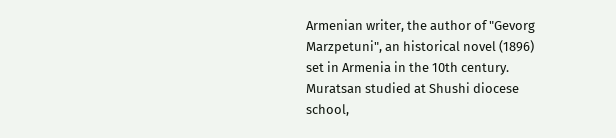Armenian writer, the author of "Gevorg Marzpetuni", an historical novel (1896) set in Armenia in the 10th century.
Muratsan studied at Shushi diocese school,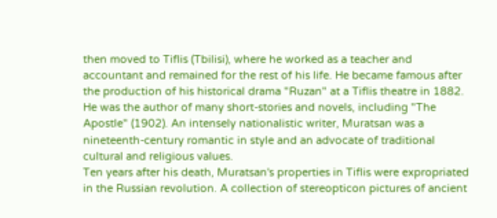then moved to Tiflis (Tbilisi), where he worked as a teacher and accountant and remained for the rest of his life. He became famous after the production of his historical drama "Ruzan" at a Tiflis theatre in 1882. He was the author of many short-stories and novels, including "The Apostle" (1902). An intensely nationalistic writer, Muratsan was a nineteenth-century romantic in style and an advocate of traditional cultural and religious values.
Ten years after his death, Muratsan's properties in Tiflis were expropriated in the Russian revolution. A collection of stereopticon pictures of ancient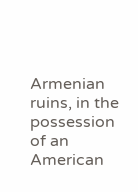Armenian ruins, in the possession of an American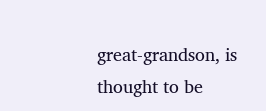great-grandson, is thought to be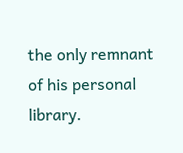the only remnant of his personal library.